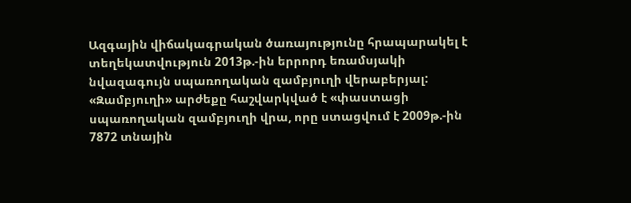Ազգային վիճակագրական ծառայությունը հրապարակել է տեղեկատվություն 2013թ.-ին երրորդ եռամսյակի նվազագույն սպառողական զամբյուղի վերաբերյալ: «Զամբյուղի» արժեքը հաշվարկված է «փաստացի սպառողական զամբյուղի վրա, որը ստացվում է 2009թ.-ին 7872 տնային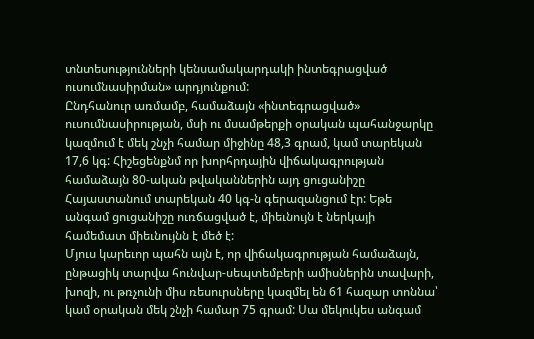տնտեսությունների կենսամակարդակի ինտեգրացված ուսումնասիրման» արդյունքում:
Ընդհանուր առմամբ, համաձայն «ինտեգրացված» ուսումնասիրության, մսի ու մսամթերքի օրական պահանջարկը կազմում է մեկ շնչի համար միջինը 48,3 գրամ, կամ տարեկան 17,6 կգ: Հիշեցենքնմ որ խորհրդային վիճակագրության համաձայն 80-ական թվականներին այդ ցուցանիշը Հայաստանում տարեկան 40 կգ-ն գերազանցում էր: Եթե անգամ ցուցանիշը ուռճացված է, միեւնույն է ներկայի համեմատ միեւնույնն է մեծ է:
Մյուս կարեւոր պահն այն է, որ վիճակագրության համաձայն, ընթացիկ տարվա հունվար-սեպտեմբերի ամիսներին տավարի, խոզի, ու թռչունի միս ռեսուրսները կազմել են 61 հազար տոննա՝ կամ օրական մեկ շնչի համար 75 գրամ: Սա մեկուկես անգամ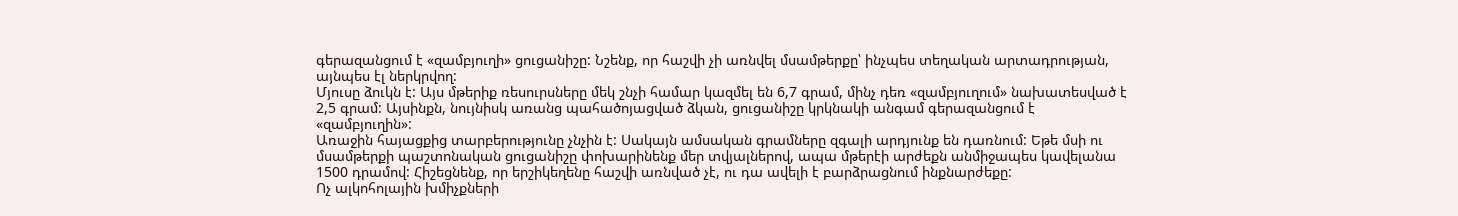գերազանցում է «զամբյուղի» ցուցանիշը: Նշենք, որ հաշվի չի առնվել մսամթերքը՝ ինչպես տեղական արտադրության, այնպես էլ ներկրվող:
Մյուսը ձուկն է: Այս մթերիք ռեսուրսները մեկ շնչի համար կազմել են 6,7 գրամ, մինչ դեռ «զամբյուղում» նախատեսված է 2,5 գրամ: Այսինքն, նույնիսկ առանց պահածոյացված ձկան, ցուցանիշը կրկնակի անգամ գերազանցում է «զամբյուղին»:
Առաջին հայացքից տարբերությունը չնչին է: Սակայն ամսական գրամները զգալի արդյունք են դառնում: Եթե մսի ու մսամթերքի պաշտոնական ցուցանիշը փոխարինենք մեր տվյալներով, ապա մթերէի արժեքն անմիջապես կավելանա 1500 դրամով: Հիշեցնենք, որ երշիկեղենը հաշվի առնված չէ, ու դա ավելի է բարձրացնում ինքնարժեքը:
Ոչ ալկոհոլային խմիչքների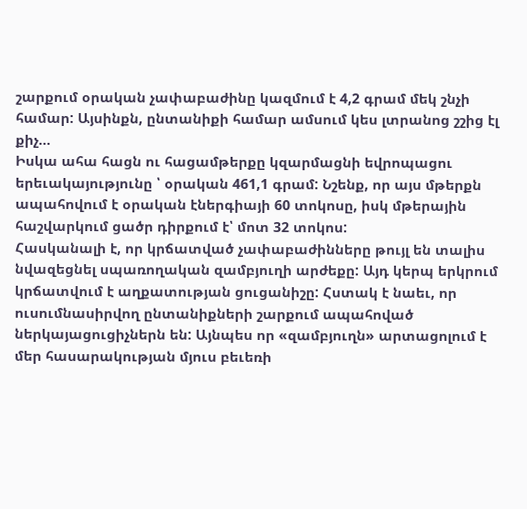շարքում օրական չափաբաժինը կազմում է 4,2 գրամ մեկ շնչի համար: Այսինքն, ընտանիքի համար ամսում կես լտրանոց շշից էլ քիչ…
Իսկա ահա հացն ու հացամթերքը կզարմացնի եվրոպացու երեւակայությունը ՝ օրական 461,1 գրամ: Նշենք, որ այս մթերքն ապահովում է օրական էներգիայի 60 տոկոսը, իսկ մթերային հաշվարկում ցածր դիրքում է՝ մոտ 32 տոկոս:
Հասկանալի է, որ կրճատված չափաբաժինները թույլ են տալիս նվազեցնել սպառողական զամբյուղի արժեքը: Այդ կերպ երկրում կրճատվում է աղքատության ցուցանիշը: Հստակ է նաեւ, որ ուսումնասիրվող ընտանիքների շարքում ապահոված ներկայացուցիչներն են: Այնպես որ «զամբյուղն» արտացոլում է մեր հասարակության մյուս բեւեռի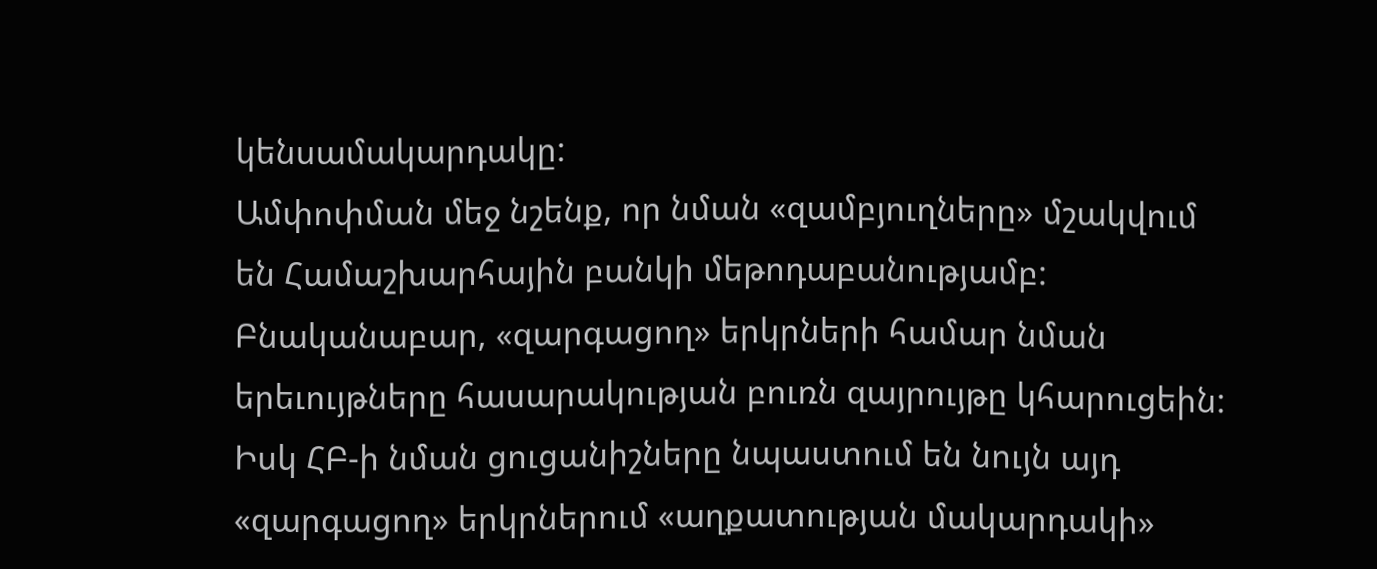կենսամակարդակը:
Ամփոփման մեջ նշենք, որ նման «զամբյուղները» մշակվում են Համաշխարհային բանկի մեթոդաբանությամբ: Բնականաբար, «զարգացող» երկրների համար նման երեւույթները հասարակության բուռն զայրույթը կհարուցեին: Իսկ ՀԲ-ի նման ցուցանիշները նպաստում են նույն այդ «զարգացող» երկրներում «աղքատության մակարդակի»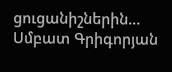ցուցանիշներին…
Սմբատ Գրիգորյան